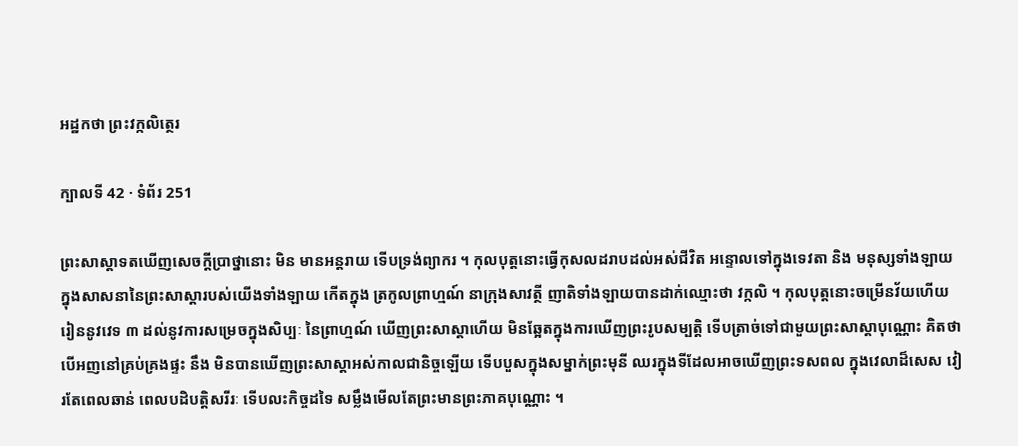អដ្ឋកថា ព្រះវក្កលិត្ថេរ

ក្បាលទី 42 · ទំព័រ 251

ព្រះសាស្តាទតឃើញសេចក្តីប្រាថ្នានោះ មិន មានអន្តរាយ ទើបទ្រង់ព្យាករ ។ កុលបុត្តនោះធ្វើកុសលដរាបដល់អស់ជីវិត អន្ទោលទៅក្នុងទេវតា និង មនុស្សទាំងឡាយ ក្នុងសាសនានៃព្រះសាស្តារបស់យើងទាំងឡាយ កើតក្នុង ត្រកូលព្រាហ្មណ៍ នាក្រុងសាវត្ថី ញាតិទាំងឡាយបានដាក់ឈ្មោះថា វក្កលិ ។ កុលបុត្តនោះចម្រើនវ័យហើយ រៀននូវវេទ ៣ ដល់នូវការសម្រេចក្នុងសិប្បៈ នៃព្រាហ្មណ៍ ឃើញព្រះសាស្តាហើយ មិនឆ្អែតក្នុងការឃើញព្រះរូបសម្បត្តិ ទើបត្រាច់ទៅជាមួយព្រះសាស្តាបុណ្ណោះ គិតថា បើអញនៅគ្រប់គ្រងផ្ទះ នឹង មិនបានឃើញព្រះសាស្តាអស់កាលជានិច្ចឡើយ ទើបបួសក្នុងសម្នាក់ព្រះមុនី ឈរក្នុងទីដែលអាចឃើញព្រះទសពល ក្នុងវេលាដ៏សេស វៀរតែពេលឆាន់ ពេលបដិបត្តិសរីរៈ ទើបលះកិច្ចដទៃ សម្លឹងមើលតែព្រះមានព្រះភាគបុណ្ណោះ ។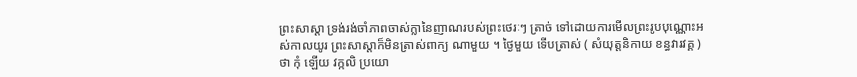ព្រះសាស្តា ទ្រង់រង់ចាំភាពចាស់ក្លានៃញាណរបស់ព្រះថេរៈៗ ត្រាច់ ទៅដោយការមើលព្រះរូបបុណ្ណោះអស់កាលយូរ ព្រះសាស្តាក៏មិនត្រាស់ពាក្យ ណាមួយ ។ ថ្ងៃមួយ ទើបត្រាស់ ( សំយុត្តនិកាយ ខន្ធវារវគ្គ ) ថា កុំ ឡើយ វក្កលិ ប្រយោ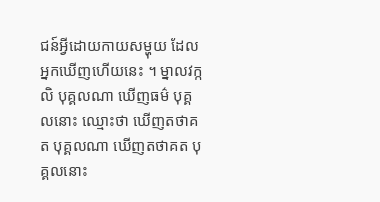ជន៍អ្វីដោយកាយសម្ហុយ ដែលអ្នកឃើញហើយនេះ ។ ម្នាលវក្កលិ បុគ្គលណា ឃើញធម៌ បុគ្គលនោះ ឈ្មោះថា ឃើញតថាគត បុគ្គលណា ឃើញតថាគត បុគ្គលនោះ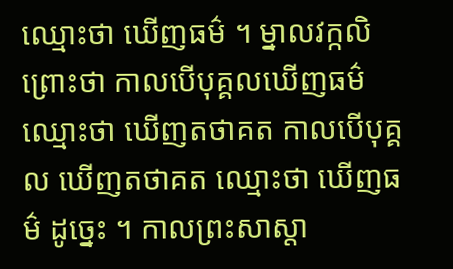ឈ្មោះថា ឃើញធម៌ ។ ម្នាលវក្កលិ ព្រោះថា កាលបើបុគ្គលឃើញធម៌ ឈ្មោះថា ឃើញតថាគត កាលបើបុគ្គល ឃើញតថាគត ឈ្មោះថា ឃើញធម៌ ដូច្នេះ ។ កាលព្រះសាស្តា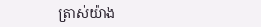ត្រាស់យ៉ាង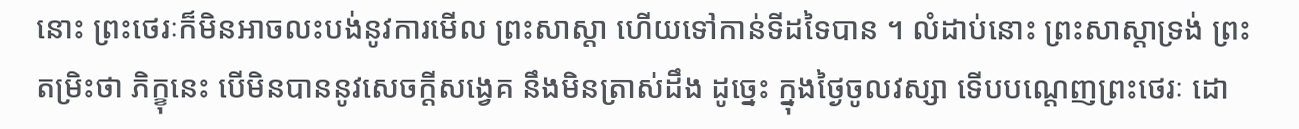នោះ ព្រះថេរៈក៏មិនអាចលះបង់នូវការមើល ព្រះសាស្តា ហើយទៅកាន់ទីដទៃបាន ។ លំដាប់នោះ ព្រះសាស្តាទ្រង់ ព្រះតម្រិះថា ភិក្ខុនេះ បើមិនបាននូវសេចក្តីសង្វេគ នឹងមិនត្រាស់ដឹង ដូច្នេះ ក្នុងថ្ងៃចូលវស្សា ទើបបណ្តេញព្រះថេរៈ ដោ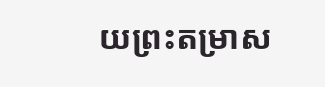យព្រះតម្រាស